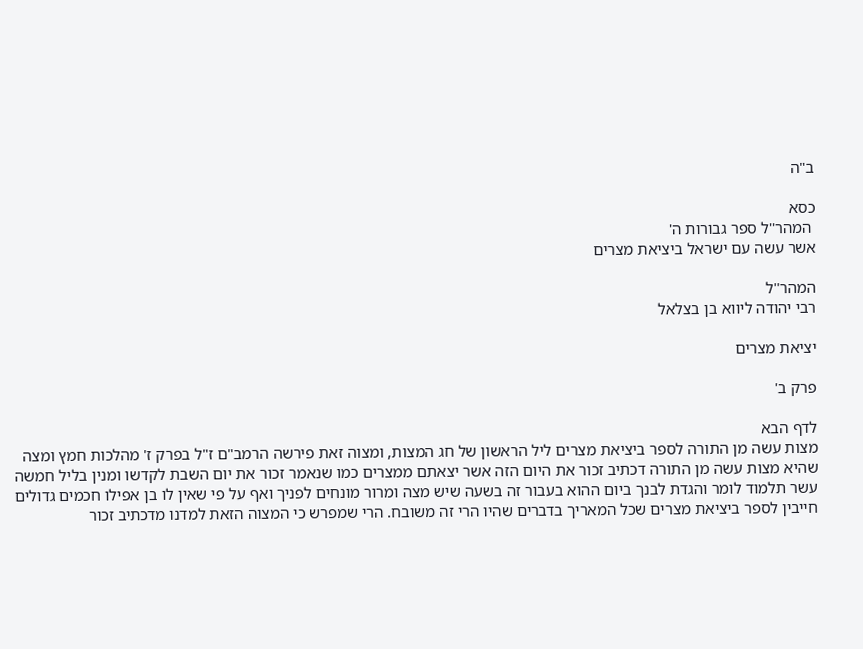ב"ה

כסא
 המהר''ל ספר גבורות ה'
אשר עשה עם ישראל ביציאת מצרים

המהר''ל
רבי יהודה ליווא בן בצלאל

יציאת מצרים

פרק ב'

לדף הבא
מצות עשה מן התורה לספר ביציאת מצרים ליל הראשון של חג המצות, ומצוה זאת פירשה הרמב"ם ז"ל בפרק ז' מהלכות חמץ ומצה שהיא מצות עשה מן התורה דכתיב זכור את היום הזה אשר יצאתם ממצרים כמו שנאמר זכור את יום השבת לקדשו ומנין בליל חמשה עשר תלמוד לומר והגדת לבנך ביום ההוא בעבור זה בשעה שיש מצה ומרור מונחים לפניך ואף על פי שאין לו בן אפילו חכמים גדולים חייבין לספר ביציאת מצרים שכל המאריך בדברים שהיו הרי זה משובח. הרי שמפרש כי המצוה הזאת למדנו מדכתיב זכור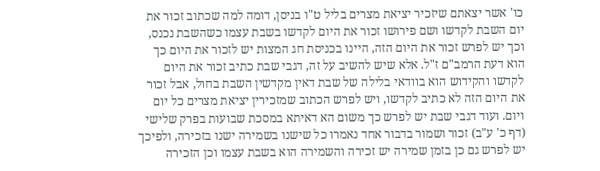כו' אשר יצאתם שיזכיר יציאת מצרים בליל ט"ו בניסן, דומה למה שכתוב זכור את יום השבת לקדשו ושם פירושו זכור את היום לקדשו בשבת עצמו כשהשבת נכנס, וכך יש לפרש זכור את היום הזה, היינו בכניסת חג המצות יש לזכור את היום כך הוא דעת הרמב"ם ז"ל. אלא שיש להשיב על זה, דגבי שבת כתיב זכור את היום לקדשו והקידוש הוא בוודאי בלילה של שבת דאין מקדשין השבת בחול, אבל זכור את היום הזה לא כתיב לקדשו, ויש לפרש הכתוב שמזכירין יציאת מצרים כל יום ויום. ועוד דגבי שבת יש לפרש כך משום הא דאיתא במסכת שבועות בפרק שלישי (דף כ' ע"ב) זכור ושמור בדבור אחד נאמרו כל שישנו בשמירה ישנו בזכירה, ולפיכך יש לפרש גם כן בזמן שמירה יש זכירה והשמירה הוא בשבת עצמו וכן הזכירה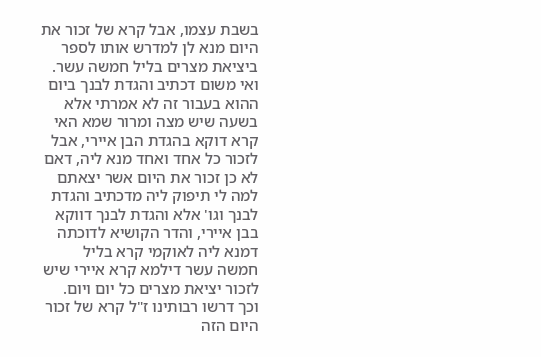בשבת עצמו, אבל קרא של זכור את היום מנא לן למדרש אותו לספר ביציאת מצרים בליל חמשה עשר. ואי משום דכתיב והגדת לבנך ביום ההוא בעבור זה לא אמרתי אלא בשעה שיש מצה ומרור שמא האי קרא דוקא בהגדת הבן איירי, אבל לזכור כל אחד ואחד מנא ליה, דאם לא כן זכור את היום אשר יצאתם למה לי תיפוק ליה מדכתיב והגדת לבנך וגו' אלא והגדת לבנך דווקא בבן איירי, והדר הקושיא לדוכתה דמנא ליה לאוקמי קרא בליל חמשה עשר דילמא קרא איירי שיש לזכור יציאת מצרים כל יום ויום. וכך דרשו רבותינו ז"ל קרא של זכור היום הזה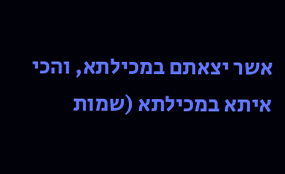אשר יצאתם במכילתא, והכי איתא במכילתא (שמות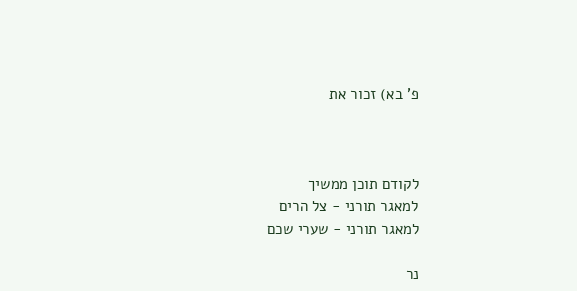פ' בא) זכור את



לקודם תוכן ממשיך
למאגר תורני - צל הרים
למאגר תורני - שערי שכם

נר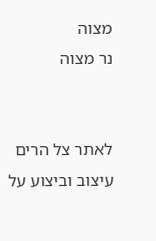מצוה
נר מצוה


לאתר צל הרים
עיצוב וביצוע על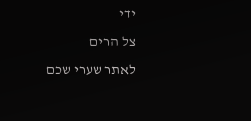ידי
צל הרים
לאתר שערי שכם